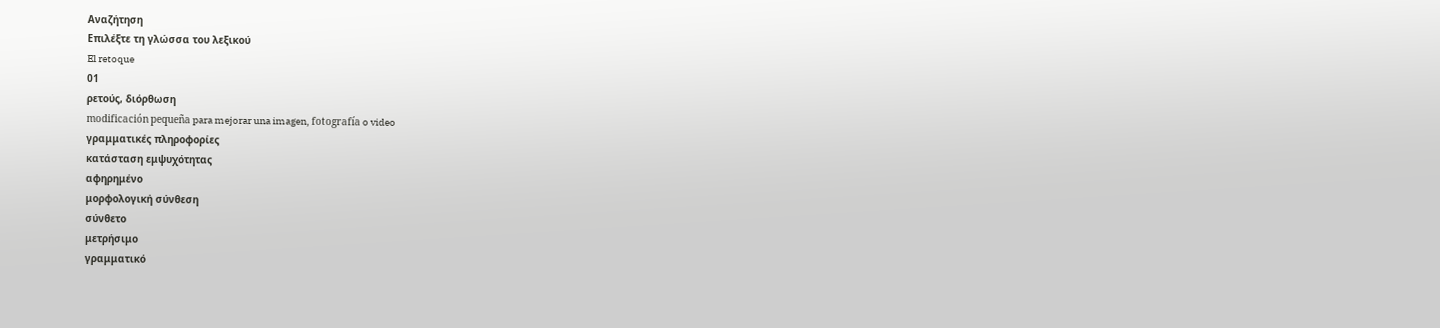Αναζήτηση
Επιλέξτε τη γλώσσα του λεξικού
El retoque
01
ρετούς, διόρθωση
modificación pequeña para mejorar una imagen, fotografía o video
γραμματικές πληροφορίες
κατάσταση εμψυχότητας
αφηρημένο
μορφολογική σύνθεση
σύνθετο
μετρήσιμο
γραμματικό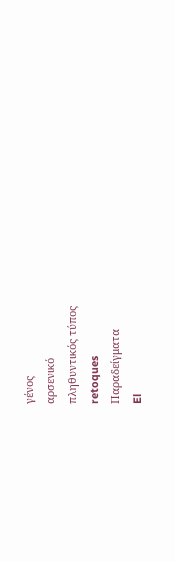γένος
αρσενικό
πληθυντικός τύπος
retoques
Παραδείγματα
El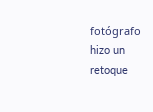fotógrafo hizo un retoque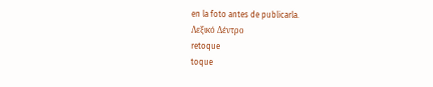en la foto antes de publicarla.
Λεξικό Δέντρο
retoque
toque